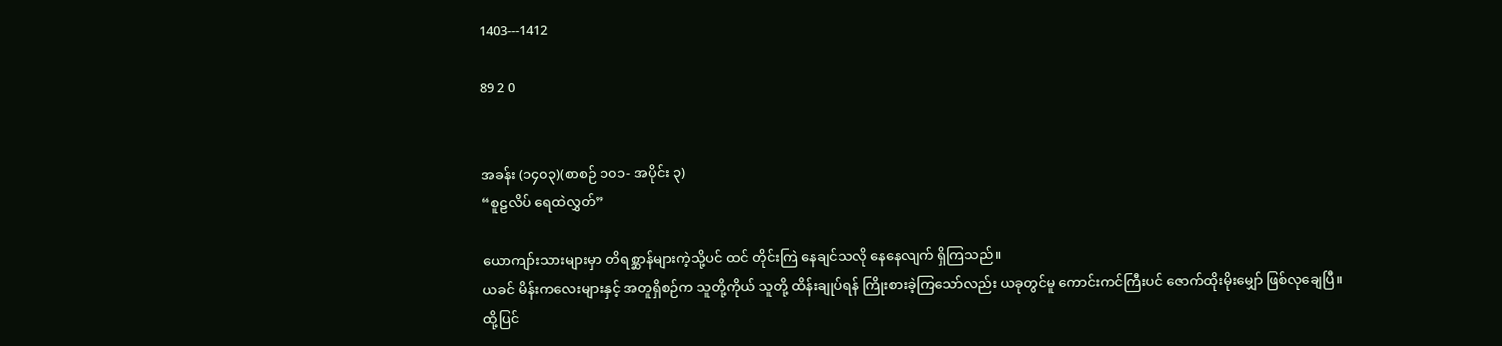1403---1412

89 2 0


အခန်း (၁၄၀၃)(စာစဉ် ၁၀၁- အပိုင်း ၃)
“စူဠလိပ် ရေထဲလွှတ်”

ယောကျာ်းသားများမှာ တိရစ္ဆာန်များကဲ့သို့ပင် ထင် တိုင်းကြဲ နေချင်သလို နေနေလျက် ရှိကြသည်။
ယခင် မိန်းကလေးများနှင့် အတူရှိစဉ်က သူတို့ကိုယ် သူတို့ ထိန်းချုပ်ရန် ကြိုးစားခဲ့ကြသော်လည်း ယခုတွင်မူ ကောင်းကင်ကြီးပင် ဇောက်ထိုးမိုးမျှော် ဖြစ်လုချေပြီ။
ထို့ပြင်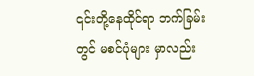၎င်းတို့နေထိုင်ရာ ဘက်ခြမ်းတွင် မစင်ပုံများ မှာလည်း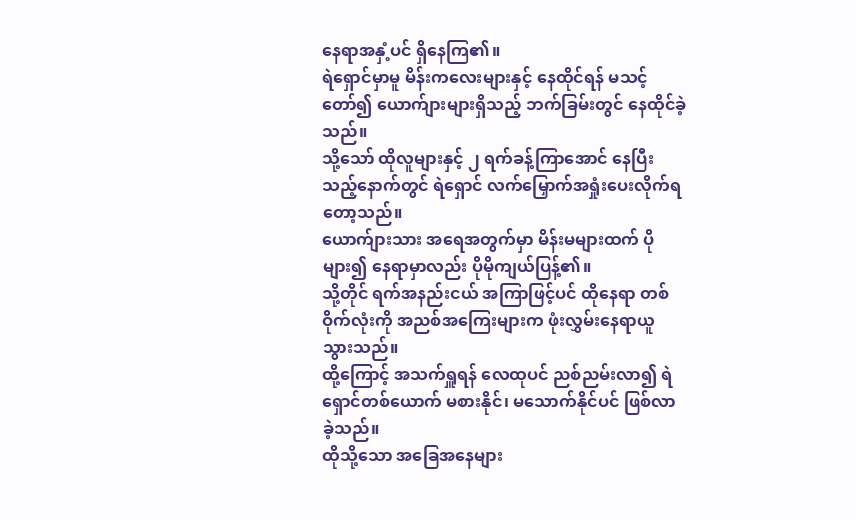နေရာအနှံ့ပင် ရှိနေကြ၏။
ရဲရှောင်မှာမူ မိန်းကလေးများနှင့် နေထိုင်ရန် မသင့် တော်၍ ယောက်ျားများရှိသည့် ဘက်ခြမ်းတွင် နေထိုင်ခဲ့ သည်။
သို့သော် ထိုလူများနှင့် ၂ ရက်ခန့်ကြာအောင် နေပြီး သည့်နောက်တွင် ရဲရှောင် လက်မြှောက်အရှုံးပေးလိုက်ရ တော့သည်။
ယောက်ျားသား အရေအတွက်မှာ မိန်းမများထက် ပို များ၍ နေရာမှာလည်း ပိုမိုကျယ်ပြန့်၏။
သို့တိုင် ရက်အနည်းငယ် အကြာဖြင့်ပင် ထိုနေရာ တစ်ဝိုက်လုံးကို အညစ်အကြေးများက ဖုံးလွှမ်းနေရာယူ သွားသည်။
ထို့ကြောင့် အသက်ရှူရန် လေထုပင် ညစ်ညမ်းလာ၍ ရဲရှောင်တစ်ယောက် မစားနိုင်၊ မသောက်နိုင်ပင် ဖြစ်လာ ခဲ့သည်။
ထိုသို့သော အခြေအနေများ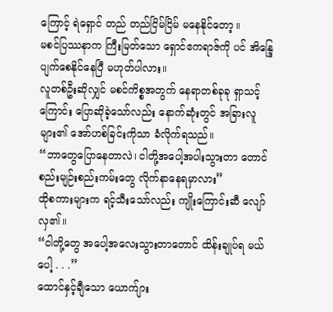ကြောင့် ရဲရှောင် တည် တည်ငြိမ်ငြိမ် မနေနိုင်တော့။
မစင်ပြဿနာက ကြီးမြတ်သော ရှောင်ဧကရာဇ်ကို ပင် အိန္ဒြေပျက်စေနိုင်နေပြီ မဟုတ်ပါလား။
လူတစ်ဦးဆိုလျှင် မစင်ကိစ္စအတွက် နေရာတစ်ခုခု ရှာသင့်ကြောင်း ပြောဆိုခဲ့သော်လည်း နောက်ဆုံးတွင် အခြားလူများ၏ အော်ဟစ်ခြင်းကိုသာ ခံလိုက်ရသည်။
“ဘာတွေပြောနေတာလဲ၊ ငါတို့အပေါ့အပါးသွားတာ တောင် စည်းမျဉ်းစည်းကမ်းတွေ လိုက်နာနေရမှာလား”
ထိုစကားများက ရင့်သီးသော်လည်း ကျိုးကြောင်းဆီ လျော်လှ၏။
“ငါတို့တွေ အပေါ့အလေးသွားတာတောင် ထိန်းချုပ်ရ မယ်ပေါ့ . . .”
ထောင်နှင့်ချီသော ယောက်ျား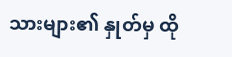သားများ၏ နှုတ်မှ ထို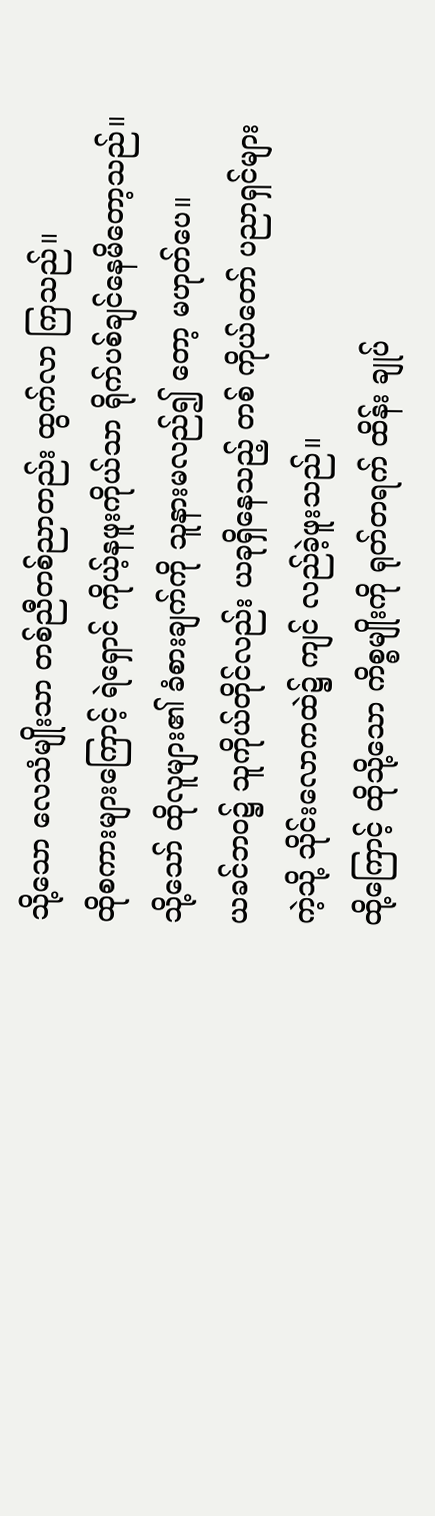သို့သော လေသံမျိုးသာ တစ်ညီတစ်ညာတည်း ထွက်လာ ကြသည်။
ထိုစကားများကြောင့် ရဲရှောင် ကိုယ့်နဖူးကိုယ်သာ ရိုက်ပစ်ချင်နေမိတော့သည်။
သို့သော် ထိုလူများ၏ ခံစားချက်ကို သူနားမလည်၍ တော့ မဟုတ်ပေ။
ယခင်ဘဝ၌ သူကိုယ်တိုင်လည်း ယခုရှိနေသည့် တစ် ကိုယ်တော် ပညာရှင်များကဲ့သို့ သိုင်းလောကထဲ၌ ကျင် လည်ခဲ့ဖူးသည်။
ထို့ကြောင့် ထိုသို့သော ကိစ္စမျိုးကို ရုတ်တရက် ထိန်း ချုပ်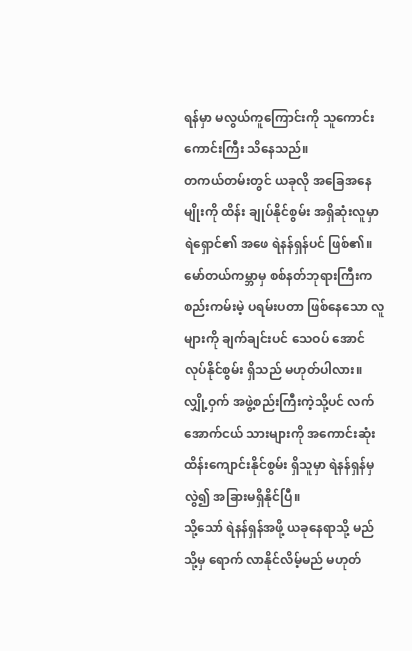ရန်မှာ မလွယ်ကူကြောင်းကို သူကောင်းကောင်းကြီး သိနေသည်။
တကယ်တမ်းတွင် ယခုလို အခြေအနေမျိုးကို ထိန်း ချုပ်နိုင်စွမ်း အရှိဆုံးလူမှာ ရဲရှောင်၏ အဖေ ရဲနန်ရှန်ပင် ဖြစ်၏။
မော်တယ်ကမ္ဘာမှ စစ်နတ်ဘုရားကြီးက စည်းကမ်းမဲ့ ပရမ်းပတာ ဖြစ်နေသော လူများကို ချက်ချင်းပင် သေဝပ် အောင် လုပ်နိုင်စွမ်း ရှိသည် မဟုတ်ပါလား။
လျှို့ဝှက် အဖွဲ့စည်းကြီးကဲ့သို့ပင် လက်အောက်ငယ် သားများကို အကောင်းဆုံး ထိန်းကျောင်းနိုင်စွမ်း ရှိသူမှာ ရဲနန်ရှန်မှလွဲ၍ အခြားမရှိနိုင်ပြီ။
သို့သော် ရဲနန်ရှန်အဖို့ ယခုနေရာသို့ မည်သို့မှ ရောက် လာနိုင်လိမ့်မည် မဟုတ်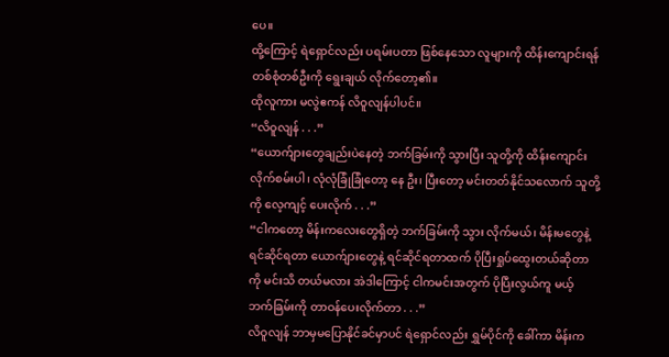ပေ။
ထို့ကြောင့် ရဲရှောင်လည်း ပရမ်းပတာ ဖြစ်နေသော လူများကို ထိန်းကျောင်းရန် တစ်စုံတစ်ဦးကို ရွေးချယ် လိုက်တော့၏။
ထိုလူကား မလွဲဧကန် လိဝူလျန်ပါပင်။
“လိဝူလျန် . . .”
“ယောက်ျားတွေချည်းပဲနေတဲ့ ဘက်ခြမ်းကို သွားပြီး သူတို့ကို ထိန်းကျောင်းလိုက်စမ်းပါ၊ လုံလုံခြုံခြုံတော့ နေ ဦး၊ ပြီးတော့ မင်းတတ်နိုင်သလောက် သူတို့ကို လေ့ကျင့် ပေးလိုက် . . .”
“ငါကတော့ မိန်းကလေးတွေရှိတဲ့ ဘက်ခြမ်းကို သွား လိုက်မယ်၊ မိန်းမတွေနဲ့ ရင်ဆိုင်ရတာ ယောက်ျားတွေနဲ့ ရင်ဆိုင်ရတာထက် ပိုပြီးရှုပ်ထွေးတယ်ဆိုတာကို မင်းသိ တယ်မလား အဲဒါကြောင့် ငါကမင်းအတွက် ပိုပြီးလွယ်ကူ မယ့် ဘက်ခြမ်းကို တာဝန်ပေးလိုက်တာ . . .”
လိဝူလျန် ဘာမှမပြောနိုင်ခင်မှာပင် ရဲရှောင်လည်း ရွှမ်ပိုင်ကို ခေါ်ကာ မိန်းက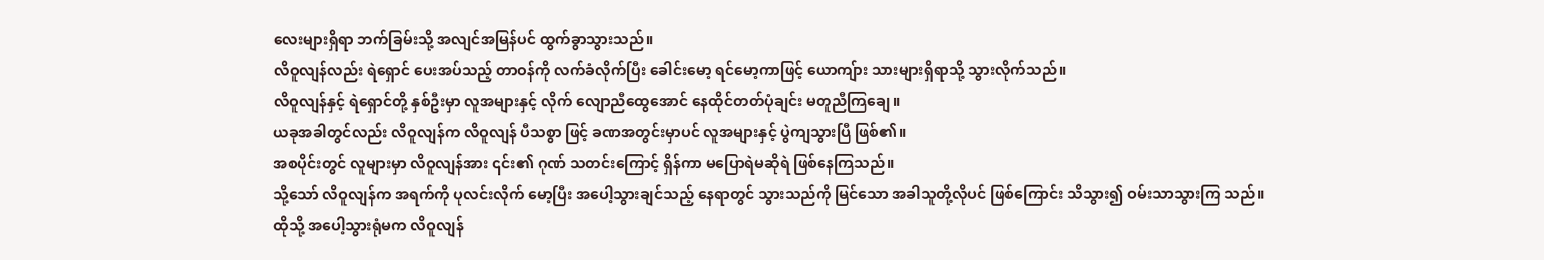လေးများရှိရာ ဘက်ခြမ်းသို့ အလျင်အမြန်ပင် ထွက်ခွာသွားသည်။
လိဝူလျန်လည်း ရဲရှောင် ပေးအပ်သည့် တာဝန်ကို လက်ခံလိုက်ပြီး ခေါင်းမော့ ရင်မော့ကာဖြင့် ယောကျ်ား သားများရှိရာသို့ သွားလိုက်သည်။
လိဝူလျန်နှင့် ရဲရှောင်တို့ နှစ်ဦးမှာ လူအများနှင့် လိုက် လျောညီထွေအောင် နေထိုင်တတ်ပုံချင်း မတူညီကြချေ။
ယခုအခါတွင်လည်း လိဝူလျန်က လိဝူလျန် ပီသစွာ ဖြင့် ခဏအတွင်းမှာပင် လူအများနှင့် ပွဲကျသွားပြီ ဖြစ်၏။
အစပိုင်းတွင် လူများမှာ လိဝူလျန်အား ၎င်း၏ ဂုဏ် သတင်းကြောင့် ရှိန်ကာ မပြောရဲမဆိုရဲ ဖြစ်နေကြသည်။
သို့သော် လိဝူလျန်က အရက်ကို ပုလင်းလိုက် မော့ပြီး အပေါ့သွားချင်သည့် နေရာတွင် သွားသည်ကို မြင်သော အခါသူတို့လိုပင် ဖြစ်ကြောင်း သိသွား၍ ဝမ်းသာသွားကြ သည်။
ထိုသို့ အပေါ့သွားရုံမက လိဝူလျန်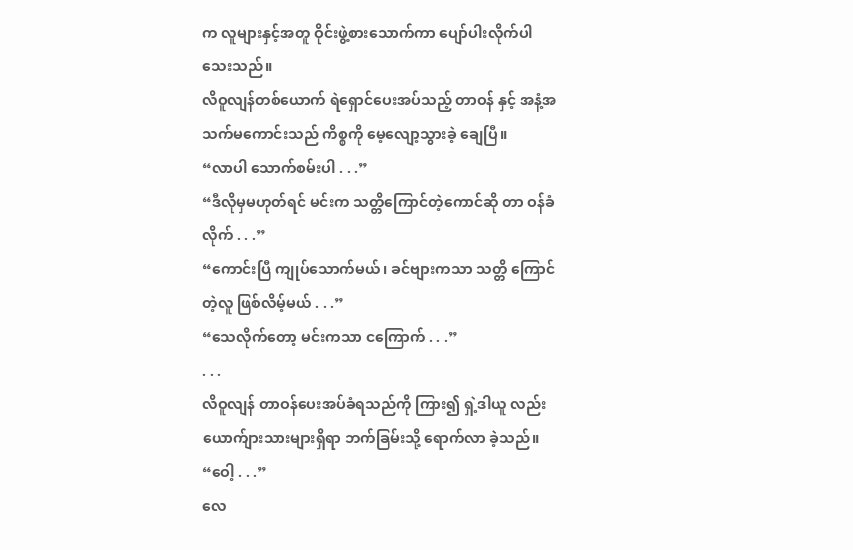က လူများနှင့်အတူ ဝိုင်းဖွဲ့စားသောက်ကာ ပျော်ပါးလိုက်ပါသေးသည်။
လိဝူလျန်တစ်ယောက် ရဲရှောင်ပေးအပ်သည့် တာဝန် နှင့် အနံ့အသက်မကောင်းသည် ကိစ္စကို မေ့လျော့သွားခဲ့ ချေပြီ။
“လာပါ သောက်စမ်းပါ . . .”
“ဒီလိုမှမဟုတ်ရင် မင်းက သတ္တိကြောင်တဲ့ကောင်ဆို တာ ဝန်ခံလိုက် . . .”
“ကောင်းပြီ ကျုပ်သောက်မယ်၊ ခင်ဗျားကသာ သတ္တိ ကြောင်တဲ့လူ ဖြစ်လိမ့်မယ် . . .”
“သေလိုက်တော့ မင်းကသာ ငကြောက် . . .”
. . .
လိဝူလျန် တာဝန်ပေးအပ်ခံရသည်ကို ကြား၍ ရှဲ့ဒါယူ လည်း ယောက်ျားသားများရှိရာ ဘက်ခြမ်းသို့ ရောက်လာ ခဲ့သည်။
“ဝေါ့ . . .”
လေ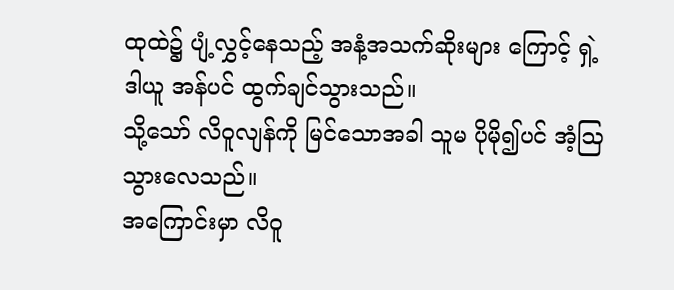ထုထဲ၌ ပျံ့လွှင့်နေသည့် အနံ့အသက်ဆိုးများ ကြောင့် ရှဲ့ဒါယူ အန်ပင် ထွက်ချင်သွားသည်။
သို့သော် လိဝူလျန်ကို မြင်သောအခါ သူမ ပိုမို၍ပင် အံ့ဩသွားလေသည်။
အကြောင်းမှာ လိဝူ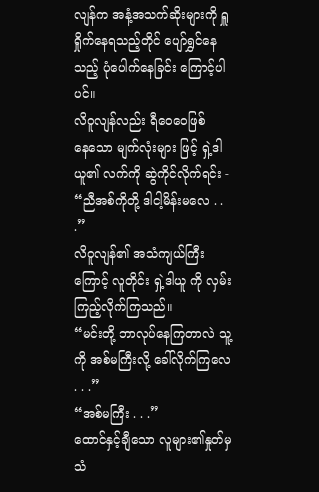လျန်က အနံ့အသက်ဆိုးများကို ရှူရှိုက်နေရသည့်တိုင် ပျော်ရွှင်နေသည့် ပုံပေါက်နေခြင်း ကြောင့်ပါပင်။
လိဝူလျန်လည်း ရီဝေဝေဖြစ်နေ‌သော မျက်လုံးများ ဖြင့် ရှဲ့ဒါယူ၏ လက်ကို ဆွဲကိုင်လိုက်ရင်း -
“ညီအစ်ကိုတို့ ဒါငါ့မိန်းမလေ . . .”
လိဝူလျန်၏ အသံကျယ်ကြီးကြောင့် လူတိုင်း ရှဲ့ဒါယူ ကို လှမ်းကြည့်လိုက်ကြသည်။
“မင်းတို့ ဘာလုပ်နေကြတာလဲ သူ့ကို အစ်မကြီးလို့ ခေါ်လိုက်ကြလေ . . .”
“အစ်မကြီး . . .”
ထောင်နှင့်ချီသော လူများ၏နှုတ်မှ သံ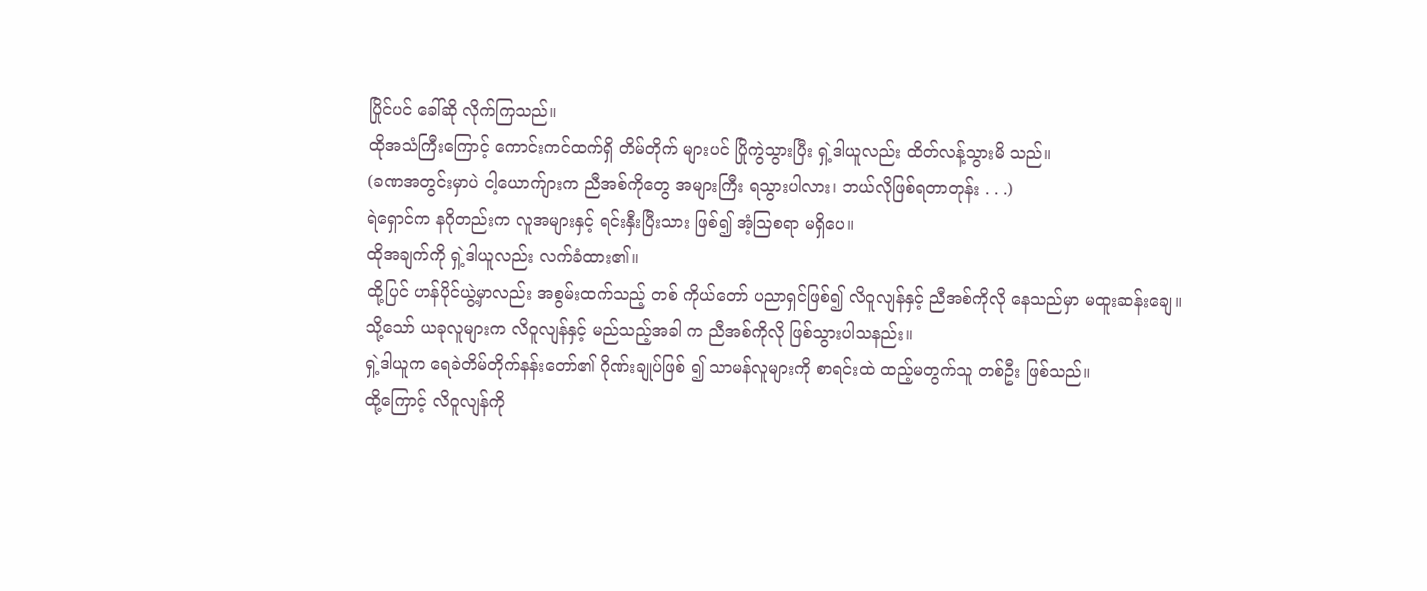ပြိုင်ပင် ခေါ်ဆို လိုက်ကြသည်။
ထိုအသံကြီးကြောင့် ကောင်းကင်ထက်ရှိ တိမ်တိုက် များပင် ပြိုကွဲသွားပြီး ရှဲ့ဒါယူလည်း ထိတ်လန့်သွားမိ သည်။
(ခဏအတွင်းမှာပဲ ငါ့ယောက်ျားက ညီအစ်ကိုတွေ အများကြီး ရသွားပါလား၊ ဘယ်လိုဖြစ်ရတာတုန်း . . .)
ရဲရှောင်က နဂိုတည်းက လူအများနှင့် ရင်းနှီးပြီးသား ဖြစ်၍ အံ့ဩစရာ မရှိပေ။
ထိုအချက်ကို ရှဲ့ဒါယူလည်း လက်ခံထား၏။
ထို့ပြင် ဟန်ပိုင်ယွဲ့မှာလည်း အစွမ်းထက်သည့် တစ် ကိုယ်တော် ပညာရှင်ဖြစ်၍ လိဝူလျန်နှင့် ညီအစ်ကိုလို နေသည်မှာ မထူးဆန်းချေ။
သို့သော် ယခုလူများက လိဝူလျန်နှင့် မည်သည့်အခါ က ညီအစ်ကိုလို ဖြစ်သွားပါသနည်း။
ရှဲ့ဒါယူက ရေခဲတိမ်တိုက်နန်းတော်၏ ဂိုဏ်းချုပ်ဖြစ် ၍ သာမန်လူများကို စာရင်းထဲ ထည့်မတွက်သူ တစ်ဦး ဖြစ်သည်။
ထို့ကြောင့် လိဝူလျန်ကို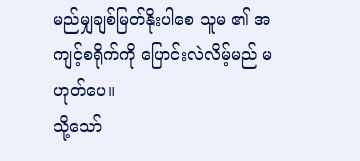မည်မျှချစ်မြတ်နိုးပါစေ သူမ ၏ အကျင့်စရိုက်ကို ပြောင်းလဲလိမ့်မည် မဟုတ်ပေ။
သို့သော်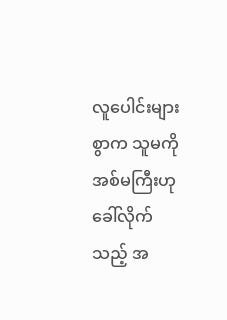လူပေါင်းများစွာက သူမကို အစ်မကြီးဟု ခေါ်လိုက်သည့် အ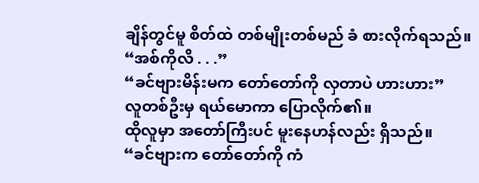ချိန်တွင်မူ စိတ်ထဲ တစ်မျိုးတစ်မည် ခံ စားလိုက်ရသည်။
“အစ်ကိုလိ . . .”
“ခင်ဗျားမိန်းမက တော်တော်ကို လှတာပဲ ဟားဟား”
လူတစ်ဦးမှ ရယ်မောကာ ပြောလိုက်၏။
ထိုလူမှာ အတော်ကြီးပင် မူးနေဟန်လည်း ရှိသည်။
“ခင်ဗျားက တော်တော်ကို ကံ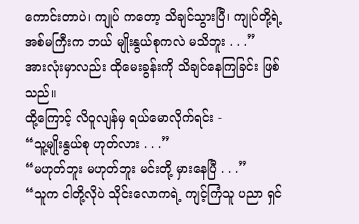ကောင်းတာပဲ၊ ကျုပ် ကတော့ သိချင်သွားပြီ၊ ကျုပ်တို့ရဲ့ အစ်မကြီးက ဘယ် မျိုးနွယ်စုကလဲ မသိဘူး . . .”
အားလုံးမှာလည်း ထိုမေးခွန်းကို သိချင်နေကြခြင်း ဖြစ်သည်။
ထို့ကြောင့် လိဝူလျန်မှ ရယ်မောလိုက်ရင်း -
“သူ့မျိုးနွယ်စု ဟုတ်လား . . .”
“မဟုတ်ဘူး မဟုတ်ဘူး မင်းတို့ မှားနေပြီ . . .”
“သူက ငါတို့လိုပဲ သိုင်းလောကရဲ့ ကျင့်ကြံသူ ပညာ ရှင်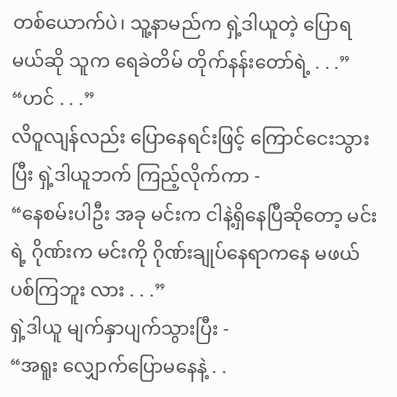တစ်ယောက်ပဲ၊ သူ့နာမည်က ရှဲ့ဒါယူတဲ့ ပြောရမယ်ဆို သူက ရေခဲတိမ် တိုက်နန်းတော်ရဲ့ . . .”
“ဟင် . . .”
လိဝူလျန်လည်း ပြောနေရင်းဖြင့် ကြောင်ငေးသွားပြီး ရှဲ့ဒါယူဘက် ကြည့်လိုက်ကာ -
“နေစမ်းပါဦး အခု မင်းက ငါနဲ့ရှိနေပြီဆိုတော့ မင်းရဲ့ ဂိုဏ်းက မင်းကို ဂိုဏ်းချုပ်နေရာကနေ မဖယ်ပစ်ကြဘူး လား . . .”
ရှဲ့ဒါယူ မျက်နှာပျက်သွားပြီး -
“အရူး လျှောက်ပြောမနေနဲ့ . .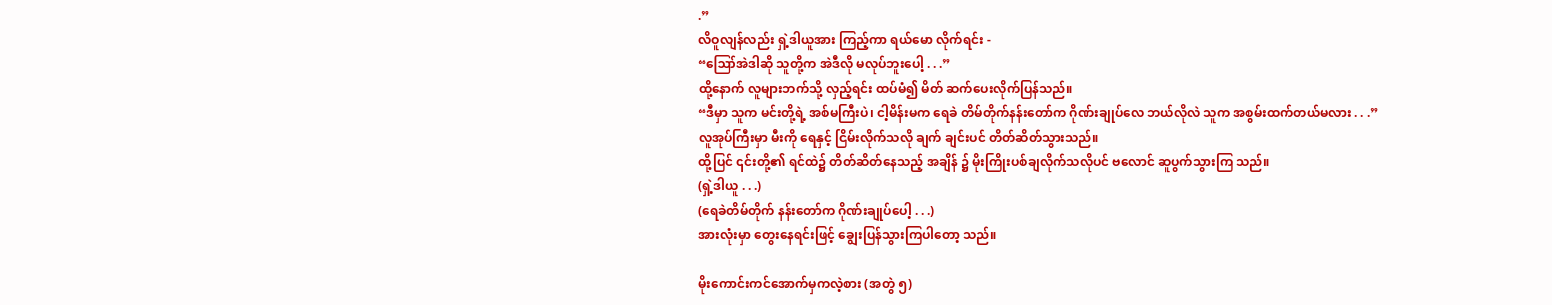.”
လိဝူလျန်လည်း ရှဲ့ဒါယူအား ကြည့်ကာ ရယ်မော လိုက်ရင်း -
“ဪအဲဒါဆို သူတို့က အဲဒီလို မလုပ်ဘူးပေါ့ . . .”
ထို့နောက် လူများဘက်သို့ လှည့်ရင်း ထပ်မံ၍ မိတ် ဆက်ပေးလိုက်ပြန်သည်။
“ဒီမှာ သူက မင်းတို့ရဲ့ အစ်မကြီးပဲ၊ ငါ့မိန်းမက ရေခဲ တိမ်တိုက်နန်းတော်က ဂိုဏ်းချုပ်လေ ဘယ်လိုလဲ သူက အစွမ်းထက်တယ်မလား . . .”
လူအုပ်ကြီးမှာ မီးကို ရေနှင့် ငြိမ်းလိုက်သလို ချက် ချင်းပင် တိတ်ဆိတ်သွားသည်။
ထို့ပြင် ၎င်းတို့၏ ရင်ထဲ၌ တိတ်ဆိတ်နေသည့် အချိန် ၌ မိုးကြိုးပစ်ချလိုက်သလိုပင် ဗလောင် ဆူပွက်သွားကြ သည်။
(ရှဲ့ဒါယူ . . .)
(ရေခဲတိမ်တိုက် နန်းတော်က ဂိုဏ်းချုပ်ပေါ့ . . .)
အားလုံးမှာ တွေးနေရင်းဖြင့် ချွေးပြန်သွားကြပါတော့ သည်။

မိုးကောင်းကင်အောက်မှကလဲ့စား (အတွဲ ၅)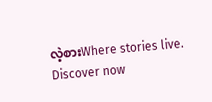လဲ့စားWhere stories live. Discover now